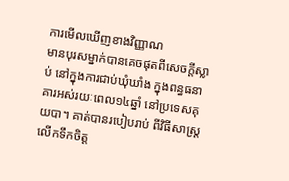ការមើលឃើញខាងវិញ្ញាណ
មានបុរសម្នាក់បានគេចផុតពីសេចក្តីស្លាប់ នៅក្នុងការជាប់ឃុំឃាំង ក្នុងពន្ធធនាគារអស់រយៈពេល១៤ឆ្នាំ នៅប្រទេសគុយបា។ គាត់បានរបៀបរាប់ ពីវិធីសាស្រ្តលើកទឹកចិត្ត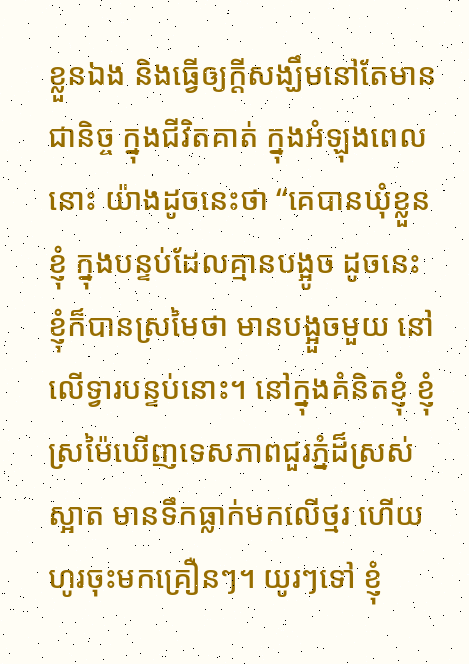ខ្លួនឯង និងធ្វើឲ្យក្តីសង្ឃឹមនៅតែមានជានិច្ច ក្នុងជីវិតគាត់ ក្នុងអំឡុងពេលនោះ យ៉ាងដូចនេះថា “គេបានឃុំខ្លួនខ្ញុំ ក្នុងបន្ទប់ដែលគ្មានបង្អូច ដូចនេះ ខ្ញុំក៏បានស្រមៃថា មានបង្អួចមួយ នៅលើទ្វារបន្ទប់នោះ។ នៅក្នុងគំនិតខ្ញុំ ខ្ញុំស្រម៉ៃឃើញទេសភាពជួរភ្នំដ៏ស្រស់ស្អាត មានទឹកធ្លាក់មកលើថ្មរ ហើយហូរចុះមកគ្រឿនៗ។ យូរៗទៅ ខ្ញុំ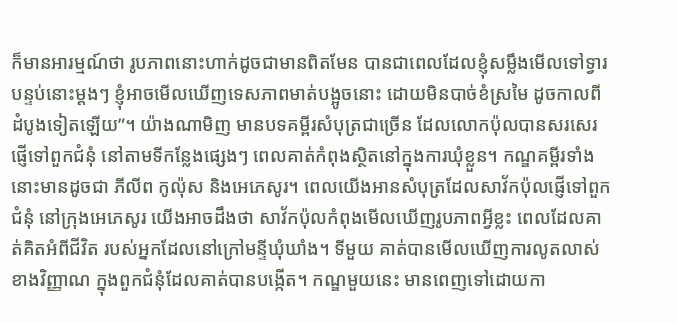ក៏មានអារម្មណ៍ថា រូបភាពនោះហាក់ដូចជាមានពិតមែន បានជាពេលដែលខ្ញុំសម្លឹងមើលទៅទ្វារបន្ទប់នោះម្តងៗ ខ្ញុំអាចមើលឃើញទេសភាពមាត់បង្អូចនោះ ដោយមិនបាច់ខំស្រមៃ ដូចកាលពីដំបូងទៀតឡើយ”។ យ៉ាងណាមិញ មានបទគម្ពីរសំបុត្រជាច្រើន ដែលលោកប៉ុលបានសរសេរផ្ញើទៅពួកជំនុំ នៅតាមទីកន្លែងផ្សេងៗ ពេលគាត់កំពុងស្ថិតនៅក្នុងការឃុំខ្លួន។ កណ្ឌគម្ពីរទាំងនោះមានដូចជា ភីលីព កូល៉ុស និងអេភេសូរ។ ពេលយើងអានសំបុត្រដែលសាវ័កប៉ុលផ្ញើទៅពួកជំនុំ នៅក្រុងអេភេសូរ យើងអាចដឹងថា សាវ័កប៉ុលកំពុងមើលឃើញរូបភាពអ្វីខ្លះ ពេលដែលគាត់គិតអំពីជីវិត របស់អ្នកដែលនៅក្រៅមន្ទីឃុំឃាំង។ ទីមួយ គាត់បានមើលឃើញការលូតលាស់ខាងវិញ្ញាណ ក្នុងពួកជំនុំដែលគាត់បានបង្កើត។ កណ្ឌមួយនេះ មានពេញទៅដោយកា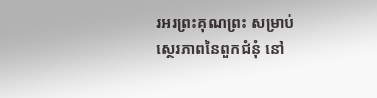រអរព្រះគុណព្រះ សម្រាប់ស្ថេរភាពនៃពួកជំនុំ នៅ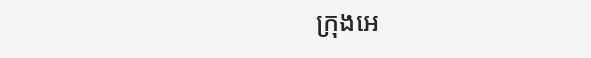ក្រុងអេ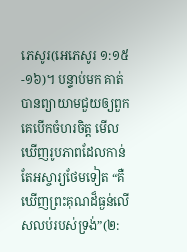ភេសូរ(អេភេសូរ ១:១៥-១៦)។ បន្ទាប់មក គាត់បានព្យាយាមជួយឲ្យពួកគេបើកចំហរចិត្ត មើលឃើញរូបភាពដែលកាន់តែអស្ចារ្យថែមទៀត “គឺឃើញព្រះគុណដ៏ធ្ងន់លើសលប់របស់ទ្រង់”(២: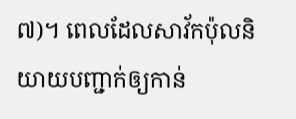៧)។ ពេលដែលសាវ័កប៉ុលនិយាយបញ្ជាក់ឲ្យកាន់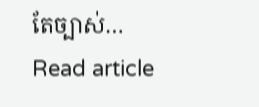តែច្បាស់…
Read article